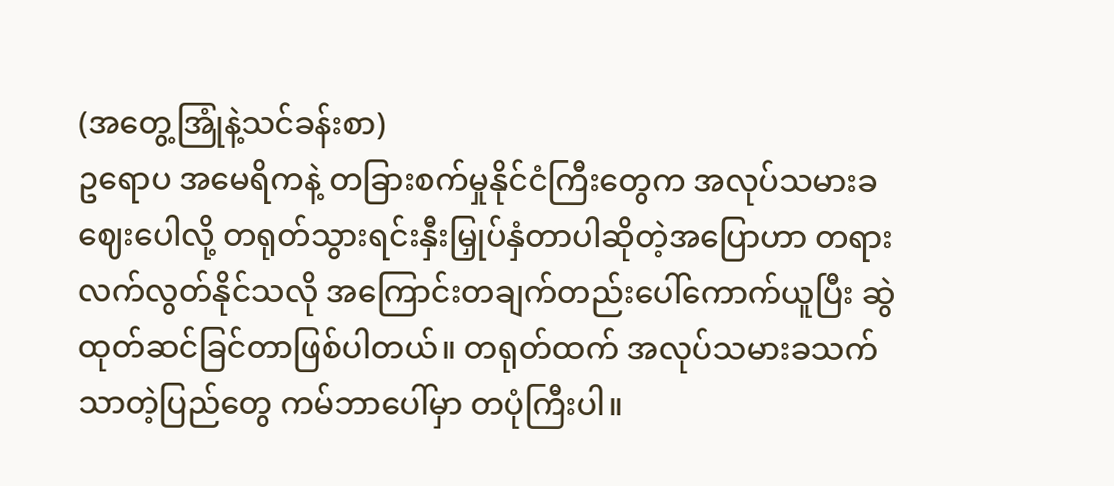(အတွေ့အြုံနဲ့သင်ခန်းစာ)
ဥရောပ အမေရိကနဲ့ တခြားစက်မှုနိုင်ငံကြီးတွေက အလုပ်သမားခ ဈေးပေါလို့ တရုတ်သွားရင်းနှီးမြှုပ်နှံတာပါဆိုတဲ့အပြောဟာ တရားလက်လွတ်နိုင်သလို အကြောင်းတချက်တည်းပေါ်ကောက်ယူပြီး ဆွဲထုတ်ဆင်ခြင်တာဖြစ်ပါတယ်။ တရုတ်ထက် အလုပ်သမားခသက်သာတဲ့ပြည်တွေ ကမ်ဘာပေါ်မှာ တပုံကြီးပါ။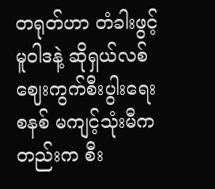တရုတ်ဟာ တံခါးဖွင့်မူဝါဒနဲ့ ဆိုရှယ်လစ်ဈေးကွက်စီးပွါးရေးစနစ် မကျင့်သုံးမီကတည်းက စီး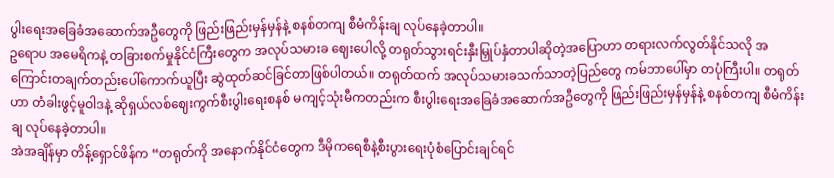ပွါးရေးအခြေခံအဆောက်အဦတွေကို ဖြည်းဖြည်းမှန်မှန်နဲ့ စနစ်တကျ စီမံကိန်းချ လုပ်နေခဲ့တာပါ။
ဥရောပ အမေရိကနဲ့ တခြားစက်မှုနိုင်ငံကြီးတွေက အလုပ်သမားခ ဈေးပေါလို့ တရုတ်သွားရင်းနှီးမြှုပ်နှံတာပါဆိုတဲ့အပြောဟာ တရားလက်လွတ်နိုင်သလို အကြောင်းတချက်တည်းပေါ်ကောက်ယူပြီး ဆွဲထုတ်ဆင်ခြင်တာဖြစ်ပါတယ်။ တရုတ်ထက် အလုပ်သမားခသက်သာတဲ့ပြည်တွေ ကမ်ဘာပေါ်မှာ တပုံကြီးပါ။ တရုတ်ဟာ တံခါးဖွင့်မူဝါဒနဲ့ ဆိုရှယ်လစ်ဈေးကွက်စီးပွါးရေးစနစ် မကျင့်သုံးမီကတည်းက စီးပွါးရေးအခြေခံအဆောက်အဦတွေကို ဖြည်းဖြည်းမှန်မှန်နဲ့ စနစ်တကျ စီမံကိန်းချ လုပ်နေခဲ့တာပါ။
အဲအချိန်မှာ တိန့်ရှောင်ဖိန်က “တရုတ်ကို အနောက်နိုင်ငံတွေက ဒီမိုကရေစီနဲ့စီးပွားရေးပုံစံပြောင်းချင်ရင်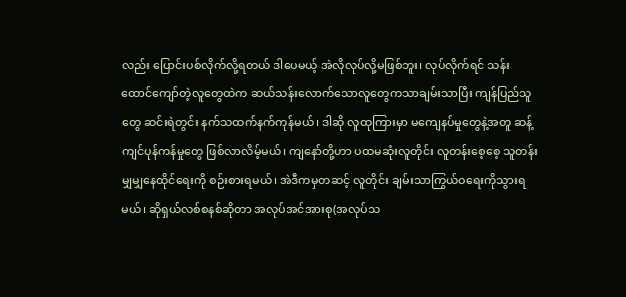လည်း ပြောင်းပစ်လိုက်လို့ရတယ် ဒါပေမယ့် အဲလိုလုပ်လို့မဖြစ်ဘူး၊ လုပ်လိုက်ရင် သန်းထောင်ကျော်တဲ့လူတွေထဲက ဆယ်သန်းလောက်သောလူတွေကသာချမ်းသာပြီး ကျန်ပြည်သူတွေ ဆင်းရဲတွင်း နက်သထက်နက်ကုန်မယ်၊ ဒါဆို လူထုကြားမှာ မကျေနပ်မှုတွေနဲ့အတူ ဆန့်ကျင်ပုန်ကန်မှုတွေ ဖြစ်လာလိမ့်မယ်၊ ကျနော်တို့ဟာ ပထမဆုံးလူတိုင်း လူတန်းစေ့စေ့ သူတန်းမျှမျှနေထိုင်ရေးကို စဉ်းစားရမယ်၊ အဲဒီကမှတဆင့် လူတိုင်း ချမ်းသာကြွယ်ဝရေးကိုသွားရမယ်၊ ဆိုရှယ်လစ်စနစ်ဆိုတာ အလုပ်အင်အားစု(အလုပ်သ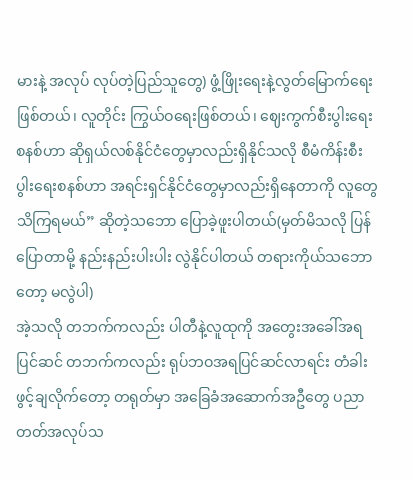မားနဲ့ အလုပ် လုပ်တဲ့ပြည်သူတွေ) ဖွံ့ဖြိုးရေးနဲ့လွတ်မြောက်ရေးဖြစ်တယ်၊ လူတိုင်း ကြွယ်ဝရေးဖြစ်တယ်၊ ဈေးကွက်စီးပွါးရေးစနစ်ဟာ ဆိုရှယ်လစ်နိုင်ငံတွေမှာလည်းရှိနိုင်သလို စီမံကိန်းစီးပွါးရေးစနစ်ဟာ အရင်းရှင်နိုင်ငံတွေမှာလည်းရှိနေတာကို လူတွေသိကြရမယ်” ဆိုတဲ့သဘော ပြောခဲ့ဖူးပါတယ်(မှတ်မိသလို ပြန်ပြောတာမို့ နည်းနည်းပါးပါး လွဲနိုင်ပါတယ် တရားကိုယ်သဘောတော့ မလွဲပါ)
အဲ့သလို တဘက်ကလည်း ပါတီနဲ့လူထုကို အတွေးအခေါ်အရပြင်ဆင် တဘက်ကလည်း ရုပ်ဘဝအရပြင်ဆင်လာရင်း တံခါးဖွင့်ချလိုက်တော့ တရုတ်မှာ အခြေခံအဆောက်အဦတွေ ပညာတတ်အလုပ်သ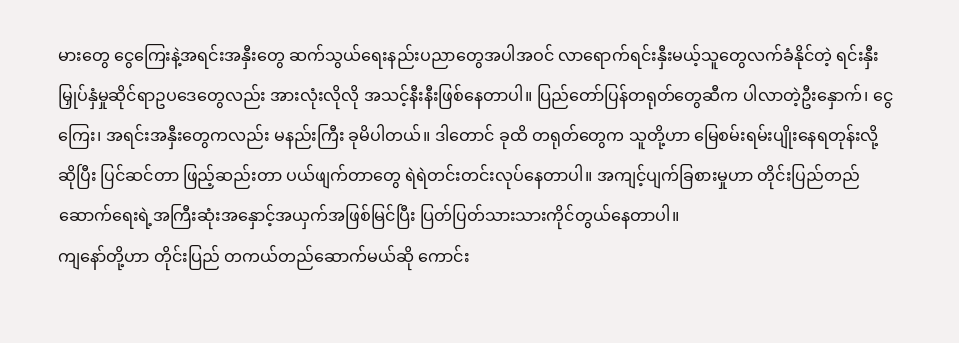မားတွေ ငွေကြေးနဲ့အရင်းအနှီးတွေ ဆက်သွယ်ရေးနည်းပညာတွေအပါအဝင် လာရောက်ရင်းနှီးမယ့်သူတွေလက်ခံနိုင်တဲ့ ရင်းနှီးမြှုပ်နှံမှုဆိုင်ရာဥပဒေတွေလည်း အားလုံးလိုလို အသင့်နီးနီးဖြစ်နေတာပါ။ ပြည်တော်ပြန်တရုတ်တွေဆီက ပါလာတဲ့ဦးနှောက်၊ ငွေကြေး၊ အရင်းအနှီးတွေကလည်း မနည်းကြီး ခုမိပါတယ်။ ဒါတောင် ခုထိ တရုတ်တွေက သူတို့ဟာ မြေစမ်းရမ်းပျိုးနေရတုန်းလို့ဆိုပြီး ပြင်ဆင်တာ ဖြည့်ဆည်းတာ ပယ်ဖျက်တာတွေ ရဲရဲတင်းတင်းလုပ်နေတာပါ။ အကျင့်ပျက်ခြစားမှုဟာ တိုင်းပြည်တည်ဆောက်ရေးရဲ့အကြီးဆုံးအနှောင့်အယှက်အဖြစ်မြင်ပြီး ပြတ်ပြတ်သားသားကိုင်တွယ်နေတာပါ။
ကျနော်တို့ဟာ တိုင်းပြည် တကယ်တည်ဆောက်မယ်ဆို ကောင်း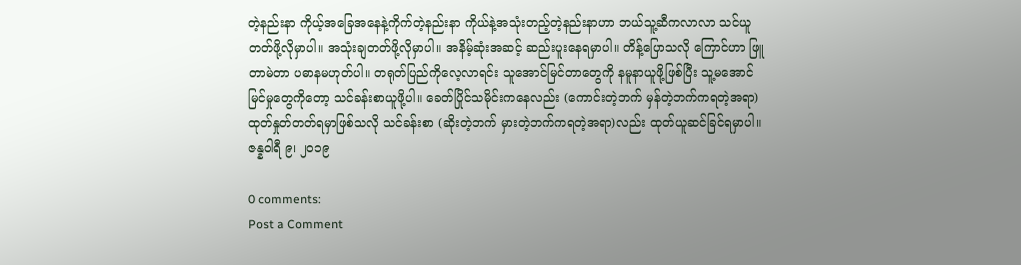တဲ့နည်းနာ ကိုယ့်အခြေအနေနဲ့ကိုက်တဲ့နည်းနာ ကိုယ်နဲ့အသုံးတည့်တဲ့နည်းနာဟာ ဘယ်သူ့ဆီကလာလာ သင်ယူတတ်ဖို့လိုမှာပါ။ အသုံးချတတ်ဖို့လိုမှာပါ။ အနိမ့်ဆုံးအဆင့် ဆည်းပူးနေရမှာပါ။ တိန့်ပြောသလို ကြောင်ဟာ ဖြူတာမဲတာ ပဓာနမဟုတ်ပါ။ တရုတ်ပြည်ကိုလေ့လာရင်း သူအောင်မြင်တာတွေကို နမူနာယူဖို့ဖြစ်ပြီး သူ့မအောင်မြင်မှုတွေကိုတော့ သင်ခန်းစာယူဖို့ပါ။ ခေတ်ပြိုင်သမိုင်းကနေလည်း (ကောင်းတဲ့ဘက် မှန်တဲ့ဘက်ကရတဲ့အရာ) ထုတ်နှုတ်တတ်ရမှာဖြစ်သလို သင်ခန်းစာ (ဆိုးတဲ့ဘက် မှားတဲ့ဘက်ကရတဲ့အရာ)လည်း ထုတ်ယူဆင်ခြင်ရမှာပါ။
ဇန္နဝါရီ ၉၊ ၂ဝ၁၉

0 comments:
Post a Comment